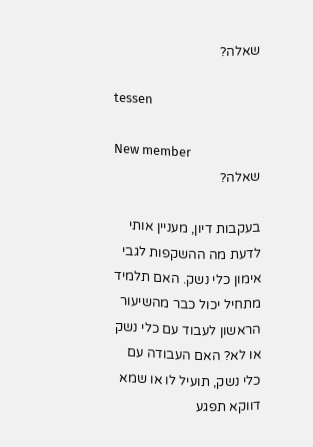שאלה?

tessen

New member
שאלה?

בעקבות דיון, מעניין אותי לדעת מה ההשקפות לגבי אימון כלי נשק. האם תלמיד מתחיל יכול כבר מהשיעור הראשון לעבוד עם כלי נשק או לא? האם העבודה עם כלי נשק, תועיל לו או שמא דווקא תפגע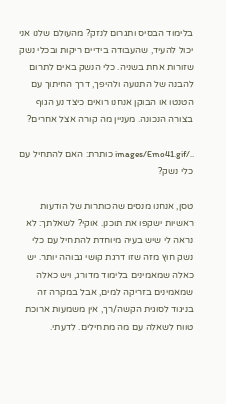בלימוד הבסיס ותגרום לנזק? מהעולם שלנו אני יכול להעיד, שהעבודה בידיים ריקות ובכלי נשק שזורות אחת בשניה. כלי הנשק באים לתרום להבנה של התנועה ולהיפך, דרך החיתוך עם הטנטו או הבוקן אנחנו רואים כיצד נע הגוף בצורה הנכונה. מעניין מה קורה אצל אחרים?

../images/Emo41.gif כותרת: האם להתחיל עם כלי נשק?

טסן, אנחנו מנסים שהכותרות של הודעות ראשיות ישקפו את תוכנן. אוקי? לשאלתך: לא נראה לי שיש בעיה מיוחדת להתחיל עם כלי נשק חוץ מזה שזו דרגת קושי גבוהה יותר. יש כאלה שמאמינים בלימוד מדורג, ויש כאלה שמאמינים בזריקה למים, אבל במקרה זה בניגוד לסוגית הקשה/רך, אין משמעות ארוכת טווח לשאלה עם מה מתחילים. לדעתי.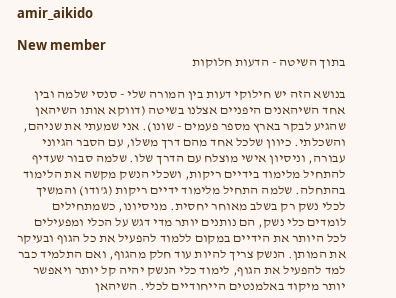amir_aikido

New member
בתוך השיטה - הדעות חלוקות

בנושא הזה יש חילוקי דעות בין המורה שלי - סנסי שלמה ובין אחד השיהאנים היפניים אצלנו בשיטה (דווקא אותו השיהאן שהגיע לבקר בארץ מספר פעמים - שונו). אני שמעתי את שניהם, והשכלתי. כיוון שלכל אחד מהם דרך משלו, עם הסבר הגיוני עבורה, וניסיון אישי מוצלח עם הדרך שלו. שלמה סבור שעדיף להתחיל מלימוד בידיים ריקות, ושכלי הנשק מקשה את הלימוד בהתחלה. שלמה התחיל מלימוד ידיים ריקות (ג'ודו) והמשיך לכלי נשק רק בשלב מאוחר יחסית. מניסיונו, כשמתחילים לומדים כלי נשק, הם נותנים יותר מדי דגש על הכלי ומפעילים לכל היותר את הידיים במקום ללמוד להפעיל את כל הגוף ובעיקר את המותן. הנשק צריך להיות עוד חלק מהגוף, ואם התלמיד כבר למד להפעיל את הגוף, לימוד כלי הנשק יהיה קל יותר ויאפשר יותר מיקוד באלמנטים הייחודיים לכלי. השיהאן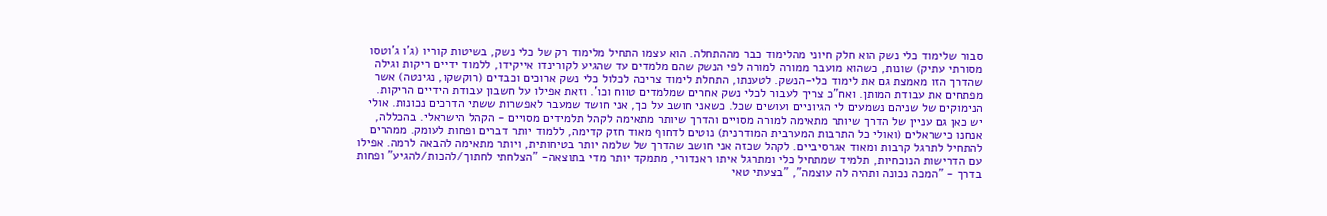סבור שלימוד כלי נשק הוא חלק חיוני מהלימוד כבר מההתחלה. הוא עצמו התחיל מלימוד רק של כלי נשק, בשיטות קוריו (ג'ו ג'וטסו מסורתי עתיק) שונות, כשהוא מועבר ממורה למורה לפי הנשק שהם מלמדים עד שהגיע לקורינדו אייקידו, ללמוד ידיים ריקות וגילה שהדרך הזו מאמצת גם את לימוד כלי-הנשק. לטענתו, התחלת לימוד צריכה לכלול כלי נשק ארוכים וכבדים (רוקשקו, נגינטה) אשר מפתחים את עבודת המותן. ואח"כ צריך לעבור לכלי נשק אחרים שמלמדים טווח וכו'. וזאת אפילו על חשבון עבודת הידיים הריקות. הנימוקים של שניהם נשמעים לי הגיוניים ועושים שכל. כשאני חושב על כך, אני חושד שמעבר לאפשרות ששתי הדרכים נכונות. אולי יש כאן גם עניין של הדרך שיותר מתאימה למורה מסויים והדרך שיותר מתאימה לקהל תלמידים מסויים - הקהל הישראלי. בהכללה, אנחנו כישראלים (ואולי כל התרבות המערבית המודרנית) נוטים לדחוף מאוד חזק קדימה, ללמוד יותר דברים ופחות לעומק. ממהרים להתחיל לתרגל קרבות ומאוד אגרסיביים. לקהל שכזה אני חושב שהדרך של שלמה יותר בטיחותית, ויותר מתאימה להבאה לרמה. אפילו עם הדרישות הנוכחיות, תלמיד שמתחיל כלי ומתרגל איתו ראנדורי, מתמקד יותר מדי בתוצאה- "הצלחתי לחתוך/להכות/להגיע" ופחות בדרך - "המכה נכונה ותהיה לה עוצמה", "בצעתי טאי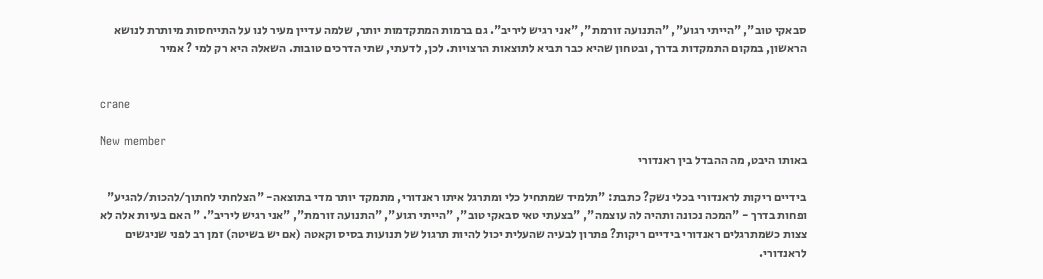סבאקי טוב", "הייתי רגוע", "התנועה זורמת", "אני רגיש ליריב". גם ברמות המתקדמות יותר, שלמה עדיין מעיר לנו על התייחסות מיותרת לנושא הראשון, במקום התמקדות בדרך, ובטחון שהיא כבר תביא לתוצאות הרצויות. לכן, לדעתי, שתי הדרכים טובות. השאלה היא רק למי ? אמיר


crane

New member
באותו היבט, מה ההבדל בין ראנדורי

בידיים ריקות לראנדורי בכלי נשק? כתבת: "תלמיד שמתחיל כלי ומתרגל איתו ראנדורי, מתמקד יותר מדי בתוצאה- "הצלחתי לחתוך/להכות/להגיע" ופחות בדרך - "המכה נכונה ותהיה לה עוצמה", "בצעתי טאי סבאקי טוב", "הייתי רגוע", "התנועה זורמת", "אני רגיש ליריב". " האם בעיות אלה לא צצות כשמתרגלים ראנדורי בידיים ריקות? פתרון לבעיה שהעלית יכול להיות תרגול של תנועות בסיס וקאטה (אם יש בשיטה) זמן רב לפני שניגשים לראנדורי.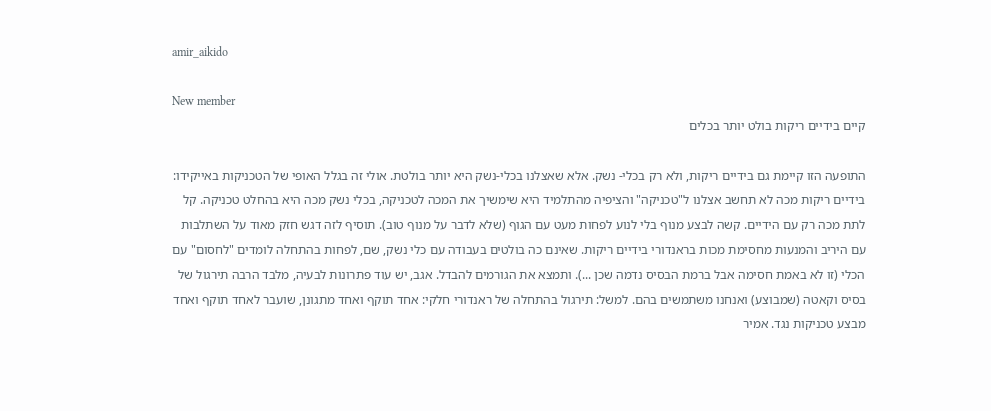amir_aikido

New member
קיים בידיים ריקות בולט יותר בכלים

התופעה הזו קיימת גם בידיים ריקות, ולא רק בכלי- נשק. אלא שאצלנו בכלי-נשק היא יותר בולטת. אולי זה בגלל האופי של הטכניקות באייקידו: בידיים ריקות מכה לא תחשב אצלנו ל"טכניקה" והציפיה מהתלמיד היא שימשיך את המכה לטכניקה, בכלי נשק מכה היא בהחלט טכניקה. קל לתת מכה רק עם הידיים. קשה לבצע מנוף בלי לנוע לפחות מעט עם הגוף (שלא לדבר על מנוף טוב). תוסיף לזה דגש חזק מאוד על השתלבות עם היריב והמנעות מחסימת מכות בראנדורי בידיים ריקות. שאינם כה בולטים בעבודה עם כלי נשק, שם, לפחות בהתחלה לומדים "לחסום" עם הכלי (זו לא באמת חסימה אבל ברמת הבסיס נדמה שכן ...). ותמצא את הגורמים להבדל. אגב, יש עוד פתרונות לבעיה, מלבד הרבה תירגול של בסיס וקאטה (שמבוצע) ואנחנו משתמשים בהם. למשל: תירגול בהתחלה של ראנדורי חלקי: אחד תוקף ואחד מתגונן, שועבר לאחד תוקף ואחד מבצע טכניקות נגד. אמיר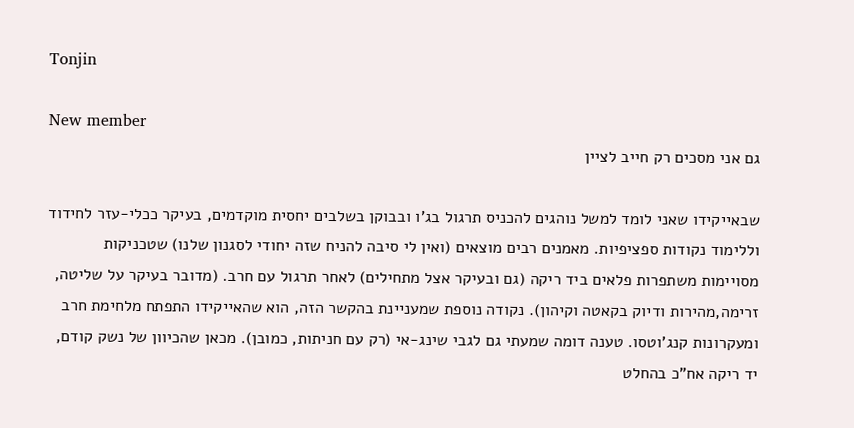Tonjin

New member
גם אני מסכים רק חייב לציין

שבאייקידו שאני לומד למשל נוהגים להכניס תרגול בג'ו ובבוקן בשלבים יחסית מוקדמים, בעיקר ככלי-עזר לחידוד וללימוד נקודות ספציפיות. מאמנים רבים מוצאים (ואין לי סיבה להניח שזה יחודי לסגנון שלנו) שטכניקות מסויימות משתפרות פלאים ביד ריקה (גם ובעיקר אצל מתחילים) לאחר תרגול עם חרב. (מדובר בעיקר על שליטה, זרימה,מהירות ודיוק בקאטה וקיהון). נקודה נוספת שמעניינת בהקשר הזה, הוא שהאייקידו התפתח מלחימת חרב ומעקרונות קנג'וטסו. טענה דומה שמעתי גם לגבי שינג-אי (רק עם חניתות, כמובן). מכאן שהכיוון של נשק קודם, יד ריקה אח"כ בהחלט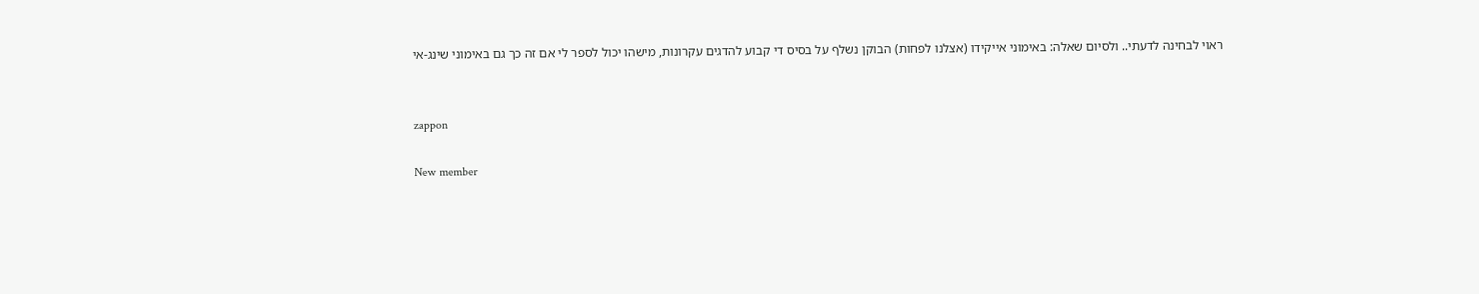ראוי לבחינה לדעתי.. ולסיום שאלה: באימוני אייקידו (אצלנו לפחות) הבוקן נשלף על בסיס די קבוע להדגים עקרונות, מישהו יכול לספר לי אם זה כך גם באימוני שינג-אי


zappon

New member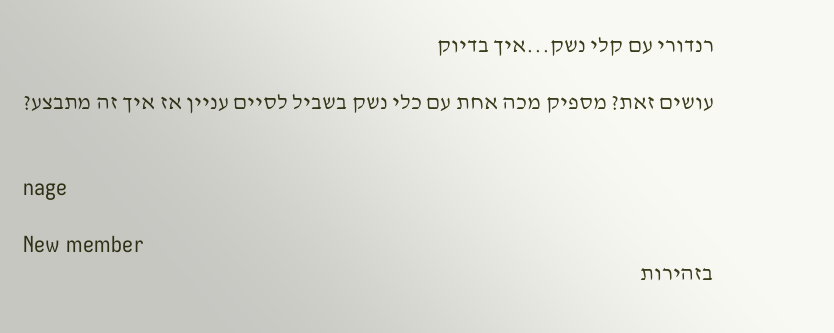רנדורי עם קלי נשק...איך בדיוק

עושים זאת? מספיק מכה אחת עם כלי נשק בשביל לסיים עניין אז איך זה מתבצע?


nage

New member
בזהירות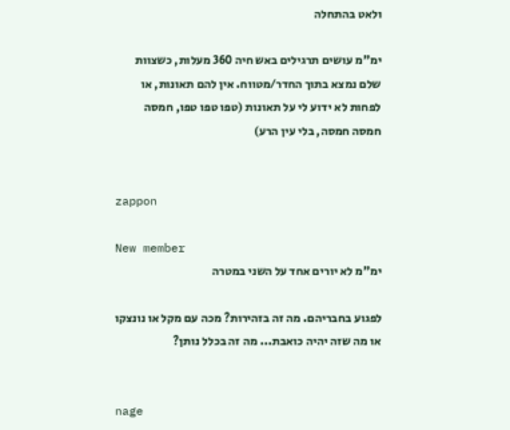ולאט בהתחלה

ימ"מ עושים תרגילים באש חיה 360 מעלות, כשצוות שלם נמצא בתוך החדר/מטווח. אין להם תאונות, או לפחות לא ידוע לי על תאונות (טפו טפו טפו, חמסה חמסה חמסה, בלי עין הרע)


zappon

New member
ימ"מ לא יורים אחד על השני במטרה

לפגוע בחבריהם. מה זה בזהירות? מכה עם מקל או נונצקו או מה שזה יהיה כואבת... מה זה בכלל נותן?


nage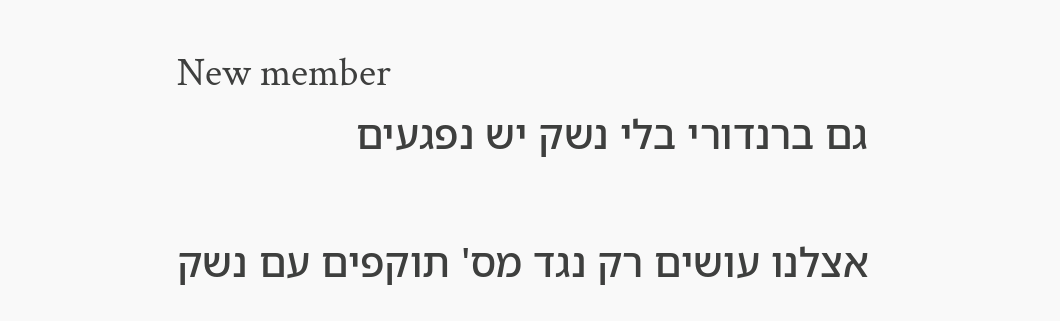New member
גם ברנדורי בלי נשק יש נפגעים

אצלנו עושים רק נגד מס' תוקפים עם נשק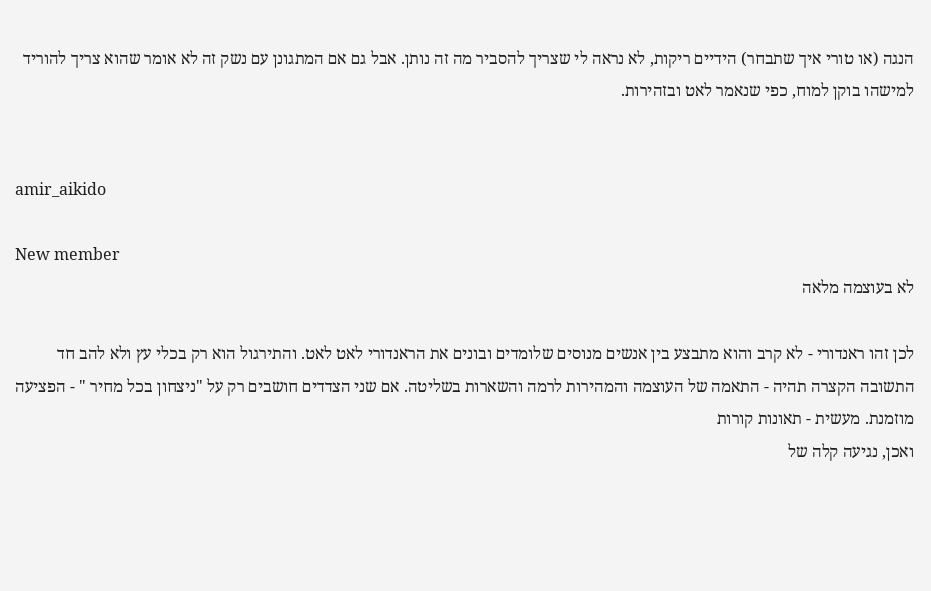הנגה (או טורי איך שתבחר) הידיים ריקות, לא נראה לי שצריך להסביר מה זה נותן. אבל גם אם המתגונן עם נשק זה לא אומר שהוא צריך להוריד למישהו בוקן למוח, כפי שנאמר לאט ובזהירות.


amir_aikido

New member
לא בעוצמה מלאה

לכן זהו ראנדורי - לא קרב והוא מתבצע בין אנשים מנוסים שלומדים ובונים את הראנדורי לאט לאט. והתירגול הוא רק בכלי עץ ולא להב חד התשובה הקצרה תהיה - התאמה של העוצמה והמהירות לרמה והשארות בשליטה. אם שני הצדדים חושבים רק על "ניצחון בכל מחיר " - הפציעה מוזמנת. מעשית - תאונות קורות
ואכן, נגיעה קלה של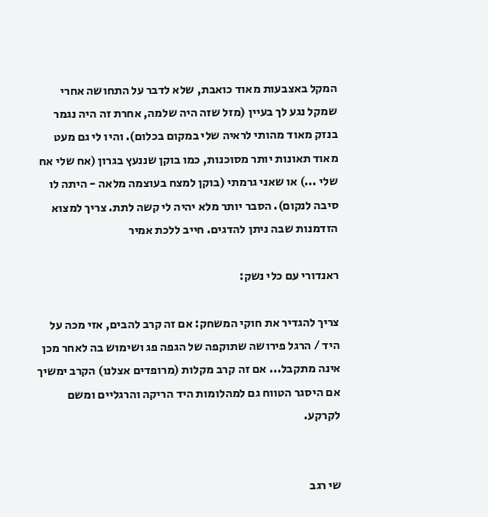המקל באצבעות מאוד כואבת, שלא לדבר על התחושה אחרי שמקל נגע לך בעיין (מזל שזה היה שלמה, אחרת זה היה נגמר בנזק מאוד מהותי לראיה שלי במקום בכלום). והיו לי גם מעט מאוד תאונות יותר מסוכנות, כמו בוקן שננעץ בגרון (אח שלי אח שלי ...) או שאני גרמתי (בוקן למצח בעוצמה מלאה - היתה לו סיבה לנקום). הסבר יותר מלא יהיה לי קשה לתת. צריך למצוא הזדמנות שבה ניתן להדגים. חייב ללכת אמיר

ראנדורי עם כלי נשק:

צריך להגדיר את חוקי המשחק: אם זה קרב להבים, אזי מכה על היד / הרגל פירושה שתוקפה של הגפה פג ושימוש בה לאחר מכן אינה מתקבל... אם זה קרב מקלות (מרופדים אצלנו) הקרב ימשיך אם היסגר הטווח גם למהלומות היד הריקה והרגליים ומשם לקרקע.


שי רגב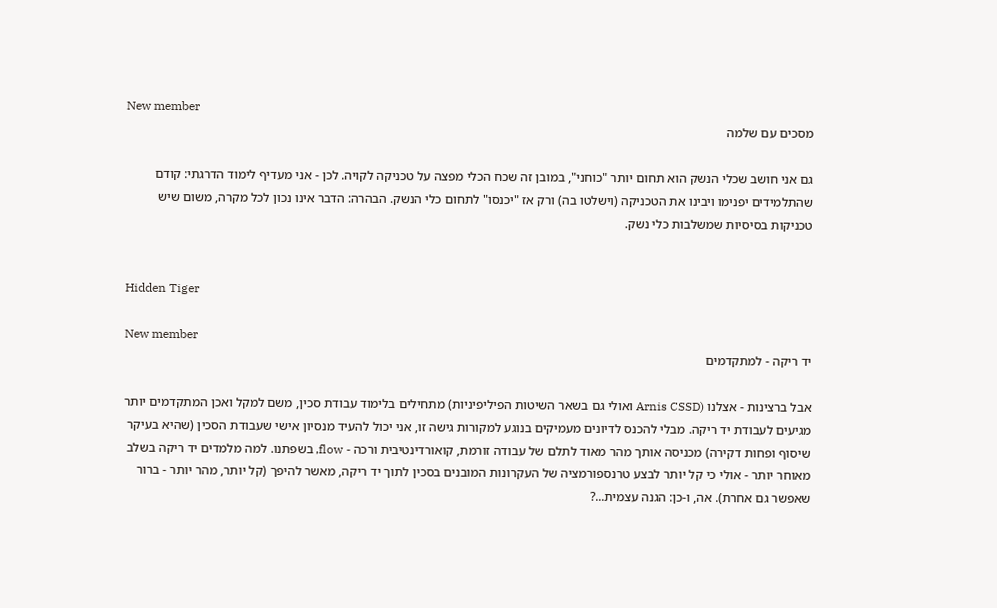New member
מסכים עם שלמה

גם אני חושב שכלי הנשק הוא תחום יותר "כוחני", במובן זה שכח הכלי מפצה על טכניקה לקויה. לכן - אני מעדיף לימוד הדרגתי: קודם שהתלמידים יפנימו ויבינו את הטכניקה (וישלטו בה) ורק אז "יכנסו" לתחום כלי הנשק. הבהרה: הדבר אינו נכון לכל מקרה, משום שיש טכניקות בסיסיות שמשלבות כלי נשק.


Hidden Tiger

New member
יד ריקה - למתקדמים

אבל ברצינות - אצלנו (Arnis CSSD ואולי גם בשאר השיטות הפיליפיניות) מתחילים בלימוד עבודת סכין, משם למקל ואכן המתקדמים יותר מגיעים לעבודת יד ריקה. מבלי להכנס לדיונים מעמיקים בנוגע למקורות גישה זו, אני יכול להעיד מנסיון אישי שעבודת הסכין (שהיא בעיקר שיסוף ופחות דקירה) מכניסה אותך מהר מאוד לתלם של עבודה זורמת, קואורדינטיבית ורכה - flow, בשפתנו. למה מלמדים יד ריקה בשלב מאוחר יותר - אולי כי קל יותר לבצע טרנספורמציה של העקרונות המובנים בסכין לתוך יד ריקה, מאשר להיפך (קל יותר, מהר יותר - ברור שאפשר גם אחרת). אה, ו-כן: הגנה עצמית...?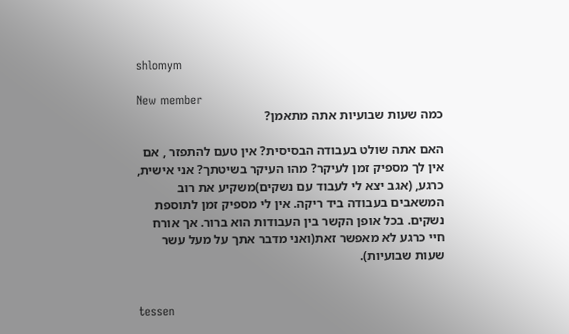shlomym

New member
כמה שעות שבועיות אתה מתאמן?

האם אתה שולט בעבודה הבסיסית? אין טעם להתפזר , אם אין לך מספיק זמן לעיקר? מהו העיקר בשיטתך? אני אישית, כרגע, (אגב יצא לי לעבוד עם נשקים)משקיע את רוב המשאבים בעבודה ביד ריקה. אין לי מספיק זמן לתוספת נשקים. בכל אופן הקשר בין העבודות הוא ברור. אך אורח חיי כרגע לא מאפשר זאת(ואני מדבר אתך על מעל עשר שעות שבועיות).


tessen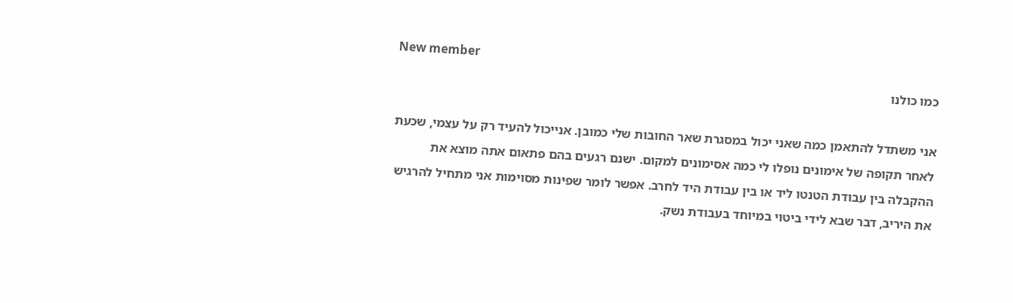New member
כמו כולנו

אני משתדל להתאמן כמה שאני יכול במסגרת שאר החובות שלי כמובן. אנייכול להעיד רק על עצמי, שכעת לאחר תקופה של אימונים נופלו לי כמה אסימונים למקום. ישנם רגעים בהם פתאום אתה מוצא את ההקבלה בין עבודת הטנטו ליד או בין עבודת היד לחרב. אפשר לומר שפינות מסוימות אני מתחיל להרגיש את היריב, דבר שבא לידי ביטוי במיוחד בעבודת נשק.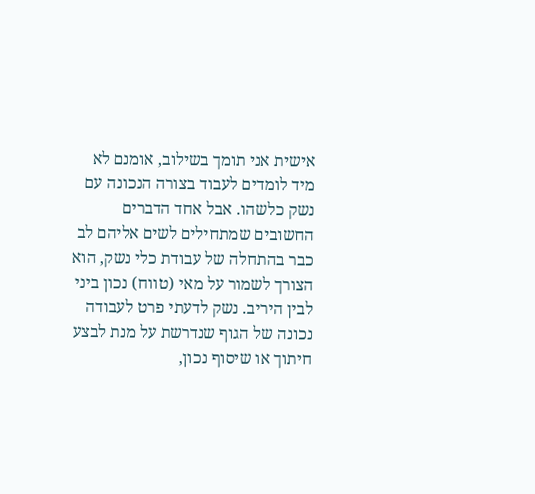אישית אני תומך בשילוב, אומנם לא מיד לומדים לעבוד בצורה הנכונה עם נשק כלשהו. אבל אחד הדברים החשובים שמתחילים לשים אליהם לב כבר בהתחלה של עבודת כלי נשק, הוא הצורך לשמור על מאי (טווח) נכון ביני לבין היריב. נשק לדעתי פרט לעבודה נכונה של הגוף שנדרשת על מנת לבצע חיתוך או שיסוף נכון,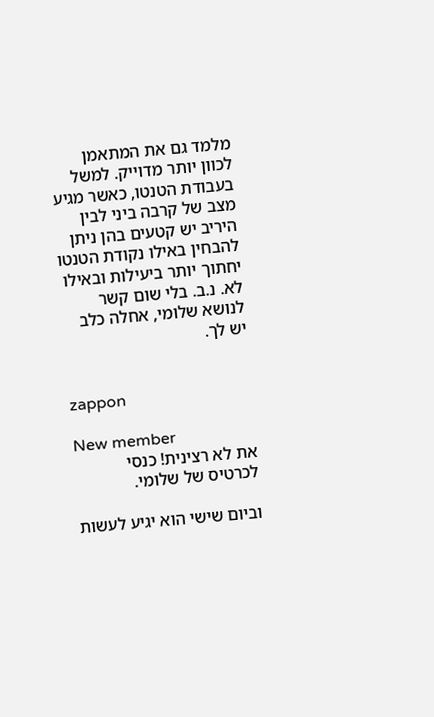מלמד גם את המתאמן לכוון יותר מדוייק. למשל בעבודת הטנטו, כאשר מגיע מצב של קרבה ביני לבין היריב יש קטעים בהן ניתן להבחין באילו נקודת הטנטו יחתוך יותר ביעילות ובאילו לא. נ.ב. בלי שום קשר לנושא שלומי, אחלה כלב יש לך.


zappon

New member
את לא רצינית! כנסי לכרטיס של שלומי.

וביום שישי הוא יגיע לעשות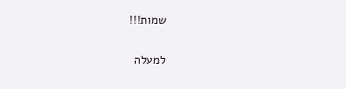שמות!!!

למעלה